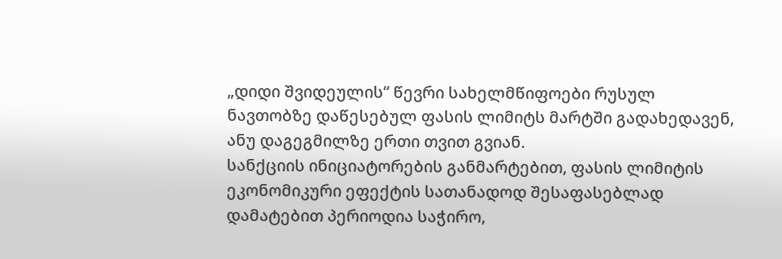„დიდი შვიდეულის“ წევრი სახელმწიფოები რუსულ ნავთობზე დაწესებულ ფასის ლიმიტს მარტში გადახედავენ, ანუ დაგეგმილზე ერთი თვით გვიან.
სანქციის ინიციატორების განმარტებით, ფასის ლიმიტის ეკონომიკური ეფექტის სათანადოდ შესაფასებლად დამატებით პერიოდია საჭირო,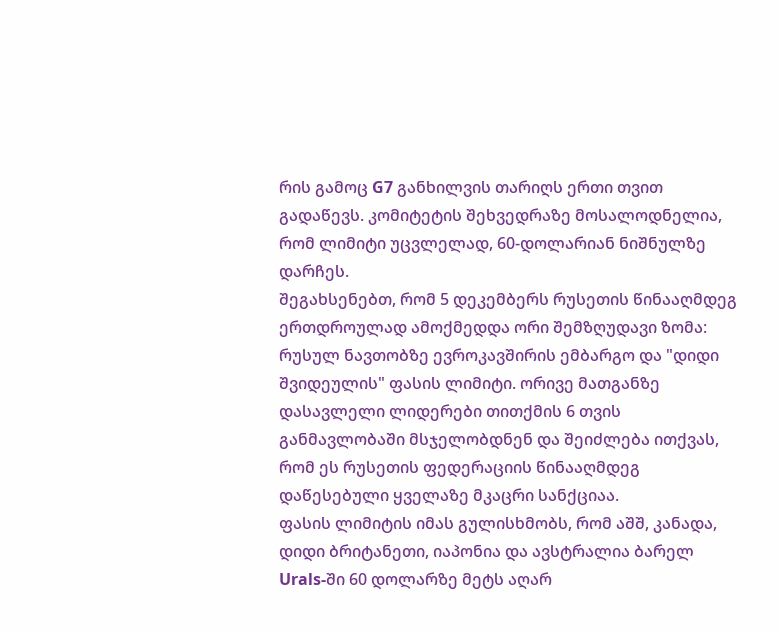რის გამოც G7 განხილვის თარიღს ერთი თვით გადაწევს. კომიტეტის შეხვედრაზე მოსალოდნელია, რომ ლიმიტი უცვლელად, 60-დოლარიან ნიშნულზე დარჩეს.
შეგახსენებთ, რომ 5 დეკემბერს რუსეთის წინააღმდეგ ერთდროულად ამოქმედდა ორი შემზღუდავი ზომა: რუსულ ნავთობზე ევროკავშირის ემბარგო და "დიდი შვიდეულის" ფასის ლიმიტი. ორივე მათგანზე დასავლელი ლიდერები თითქმის 6 თვის განმავლობაში მსჯელობდნენ და შეიძლება ითქვას, რომ ეს რუსეთის ფედერაციის წინააღმდეგ დაწესებული ყველაზე მკაცრი სანქციაა.
ფასის ლიმიტის იმას გულისხმობს, რომ აშშ, კანადა, დიდი ბრიტანეთი, იაპონია და ავსტრალია ბარელ Urals-ში 60 დოლარზე მეტს აღარ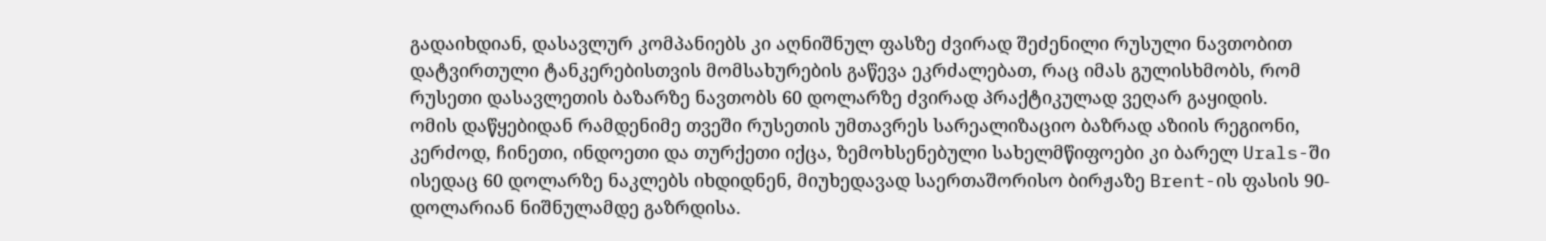გადაიხდიან, დასავლურ კომპანიებს კი აღნიშნულ ფასზე ძვირად შეძენილი რუსული ნავთობით დატვირთული ტანკერებისთვის მომსახურების გაწევა ეკრძალებათ, რაც იმას გულისხმობს, რომ რუსეთი დასავლეთის ბაზარზე ნავთობს 60 დოლარზე ძვირად პრაქტიკულად ვეღარ გაყიდის.
ომის დაწყებიდან რამდენიმე თვეში რუსეთის უმთავრეს სარეალიზაციო ბაზრად აზიის რეგიონი, კერძოდ, ჩინეთი, ინდოეთი და თურქეთი იქცა, ზემოხსენებული სახელმწიფოები კი ბარელ Urals-ში ისედაც 60 დოლარზე ნაკლებს იხდიდნენ, მიუხედავად საერთაშორისო ბირჟაზე Brent-ის ფასის 90-დოლარიან ნიშნულამდე გაზრდისა.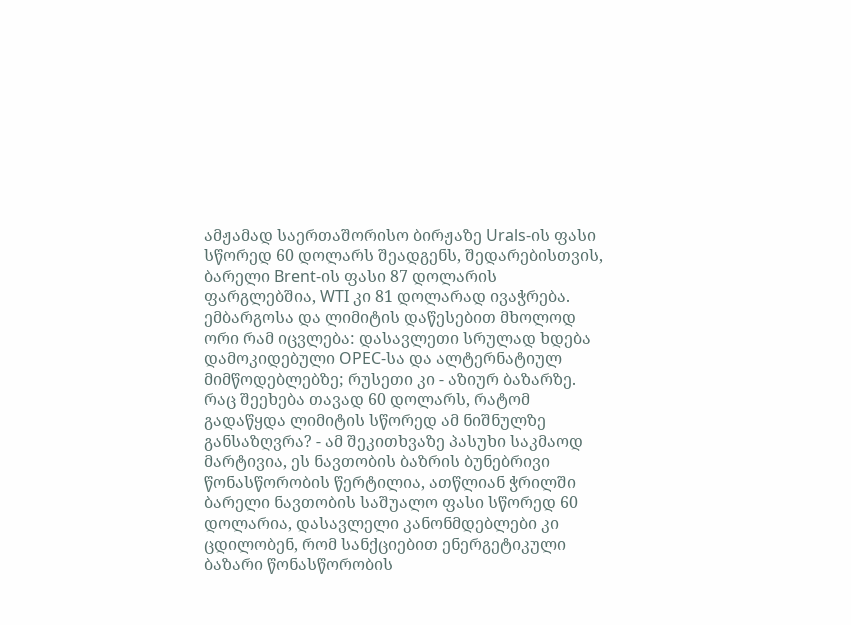ამჟამად საერთაშორისო ბირჟაზე Urals-ის ფასი სწორედ 60 დოლარს შეადგენს, შედარებისთვის, ბარელი Brent-ის ფასი 87 დოლარის ფარგლებშია, WTI კი 81 დოლარად ივაჭრება.
ემბარგოსა და ლიმიტის დაწესებით მხოლოდ ორი რამ იცვლება: დასავლეთი სრულად ხდება დამოკიდებული OPEC-სა და ალტერნატიულ მიმწოდებლებზე; რუსეთი კი - აზიურ ბაზარზე.
რაც შეეხება თავად 60 დოლარს, რატომ გადაწყდა ლიმიტის სწორედ ამ ნიშნულზე განსაზღვრა? - ამ შეკითხვაზე პასუხი საკმაოდ მარტივია, ეს ნავთობის ბაზრის ბუნებრივი წონასწორობის წერტილია, ათწლიან ჭრილში ბარელი ნავთობის საშუალო ფასი სწორედ 60 დოლარია, დასავლელი კანონმდებლები კი ცდილობენ, რომ სანქციებით ენერგეტიკული ბაზარი წონასწორობის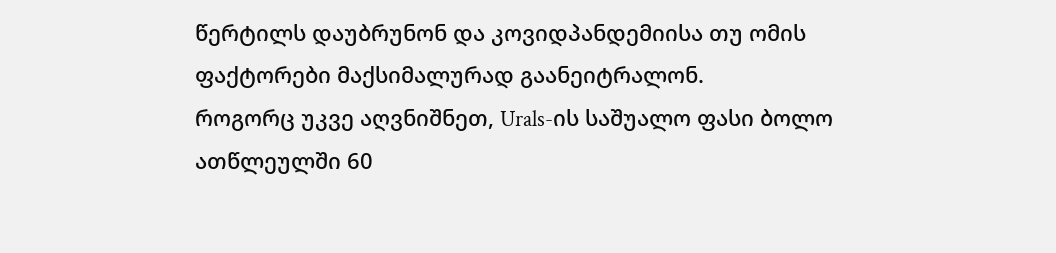წერტილს დაუბრუნონ და კოვიდპანდემიისა თუ ომის ფაქტორები მაქსიმალურად გაანეიტრალონ.
როგორც უკვე აღვნიშნეთ, Urals-ის საშუალო ფასი ბოლო ათწლეულში 60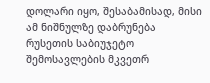დოლარი იყო, შესაბამისად, მისი ამ ნიშნულზე დაბრუნება რუსეთის საბიუჯეტო შემოსავლების მკვეთრ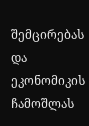შემცირებას და ეკონომიკის ჩამოშლას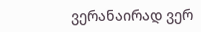ვერანაირად ვერ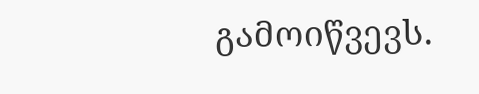გამოიწვევს.